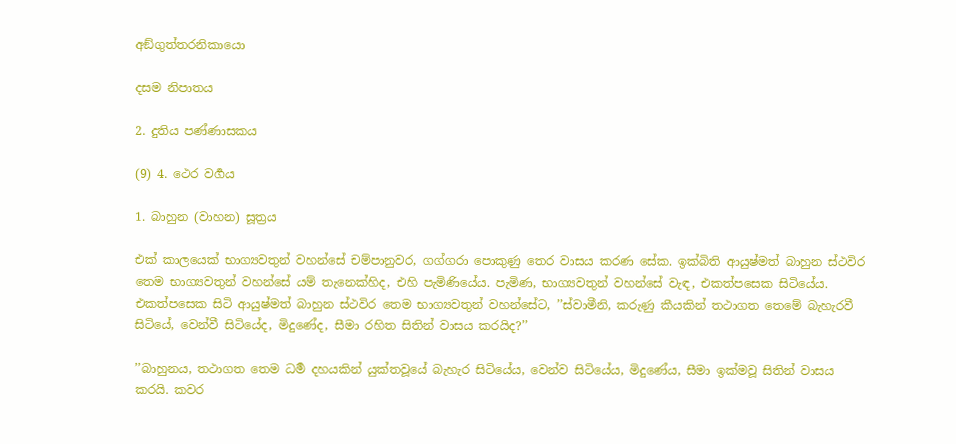අඞ්ගුත්තරනිකායො

දසම නිපාතය

2. දුතිය පණ්ණාසකය

(9) 4. ථෙර වර්‍ගය

1. බාහුන (වාහන) සූත්‍රය

එක් කාලයෙක් භාග්‍යවතුන් වහන්සේ චම්පානුවර, ගග්ගරා පොකුණු තෙර වාසය කරණ සේක. ඉක්බිති ආයුෂ්මත් බාහුන ස්ථවිර තෙම භාග්‍යවතුන් වහන්සේ යම් තැනෙක්හිද, එහි පැමිණියේය. පැමිණ, භාග්‍යවතුන් වහන්සේ වැඳ, එකත්පසෙක සිටියේය. එකත්පසෙක සිටි ආයුෂ්මත් බාහුන ස්ථවිර තෙම භාග්‍යවතුන් වහන්සේට, ’’ස්වාමීනි, කරුණු කීයකින් තථාගත තෙමේ බැහැරවී සිටියේ, වෙන්වී සිටියේද, මිදුණේද, සීමා රහිත සිතින් වාසය කරයිද?’’

’’බාහුනය, තථාගත තෙම ධර්‍ම දහයකින් යුක්තවූයේ බැහැර සිටියේය, වෙන්ව සිටියේය, මිදුණේය, සීමා ඉක්මවූ සිතින් වාසය කරයි. කවර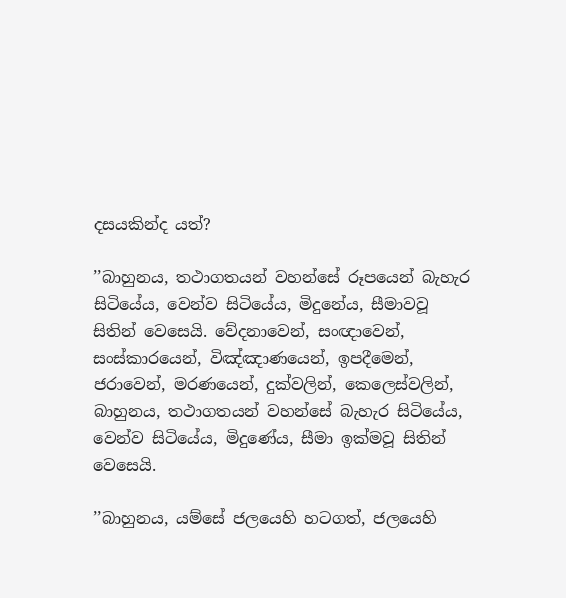දසයකින්ද යත්?

’’බාහුනය, තථාගතයන් වහන්සේ රූපයෙන් බැහැර සිටියේය, වෙන්ව සිටියේය, මිදුනේය, සීමාවවූ සිතින් වෙසෙයි. වේදනාවෙන්, සංඥාවෙන්, සංස්කාරයෙන්, විඤ්ඤාණයෙන්, ඉපදීමෙන්, ජරාවෙන්, මරණයෙන්, දුක්වලින්, කෙලෙස්වලින්, බාහුනය, තථාගතයන් වහන්සේ බැහැර සිටියේය, වෙන්ව සිටියේය, මිදුණේය, සීමා ඉක්මවූ සිතින් වෙසෙයි.

’’බාහුනය, යම්සේ ජලයෙහි හටගත්, ජලයෙහි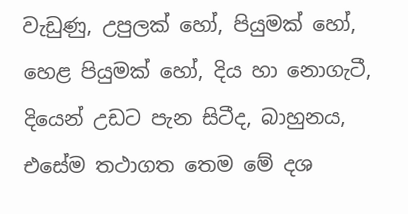වැඩුණු, උපුලක් හෝ, පියුමක් හෝ, හෙළ පියුමක් හෝ, දිය හා නොගැටී, දියෙන් උඩට පැන සිටීද, බාහුනය, එසේම තථාගත තෙම මේ දශ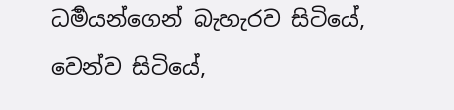ධර්‍මයන්ගෙන් බැහැරව සිටියේ, වෙන්ව සිටියේ,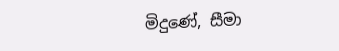මිදුණේ, සීමා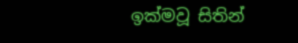ඉක්මවූ සිතින්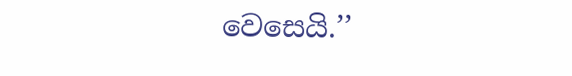වෙසෙයි.’’